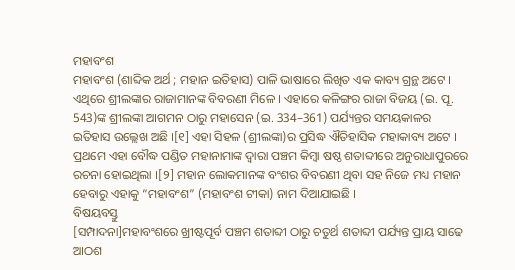ମହାବଂଶ
ମହାବଂଶ (ଶାବ୍ଦିକ ଅର୍ଥ ; ମହାନ ଇତିହାସ) ପାଳି ଭାଷାରେ ଲିଖିତ ଏକ କାବ୍ୟ ଗ୍ରନ୍ଥ ଅଟେ । ଏଥିରେ ଶ୍ରୀଲଙ୍କାର ରାଜାମାନଙ୍କ ବିବରଣୀ ମିଳେ । ଏହାରେ କଳିଙ୍ଗର ରାଜା ବିଜୟ (ଇ. ପୂ. 543)ଙ୍କ ଶ୍ରୀଲଙ୍କା ଆଗମନ ଠାରୁ ମହାସେନ (ଇ. 334–361) ପର୍ଯ୍ୟନ୍ତର ସମୟକାଳର ଇତିହାସ ଉଲ୍ଲେଖ ଅଛି ।[୧] ଏହା ସିହଳ (ଶ୍ରୀଲଙ୍କା)ର ପ୍ରସିଦ୍ଧ ଐତିହାସିକ ମହାକାବ୍ୟ ଅଟେ । ପ୍ରଥମେ ଏହା ବୌଦ୍ଧ ପଣ୍ଡିତ ମହାନାମାଙ୍କ ଦ୍ଵାରା ପଞ୍ଚମ କିମ୍ବା ଷଷ୍ଠ ଶତାବ୍ଦୀରେ ଅନୁରାଧାପୁରରେ ରଚନା ହୋଇଥିଲା ।[୨] ମହାନ ଲୋକମାନଙ୍କ ବଂଶର ବିବରଣୀ ଥିବା ସହ ନିଜେ ମଧ୍ୟ ମହାନ ହେବାରୁ ଏହାକୁ “ମହାବଂଶ” (ମହାବଂଶ ଟୀକା) ନାମ ଦିଆଯାଇଛି ।
ବିଷୟବସ୍ତୁ
[ସମ୍ପାଦନା]ମହାବଂଶରେ ଖ୍ରୀଷ୍ଟପୂର୍ବ ପଞ୍ଚମ ଶତାବ୍ଦୀ ଠାରୁ ଚତୁର୍ଥ ଶତାବ୍ଦୀ ପର୍ଯ୍ୟନ୍ତ ପ୍ରାୟ ସାଢେ ଆଠଶ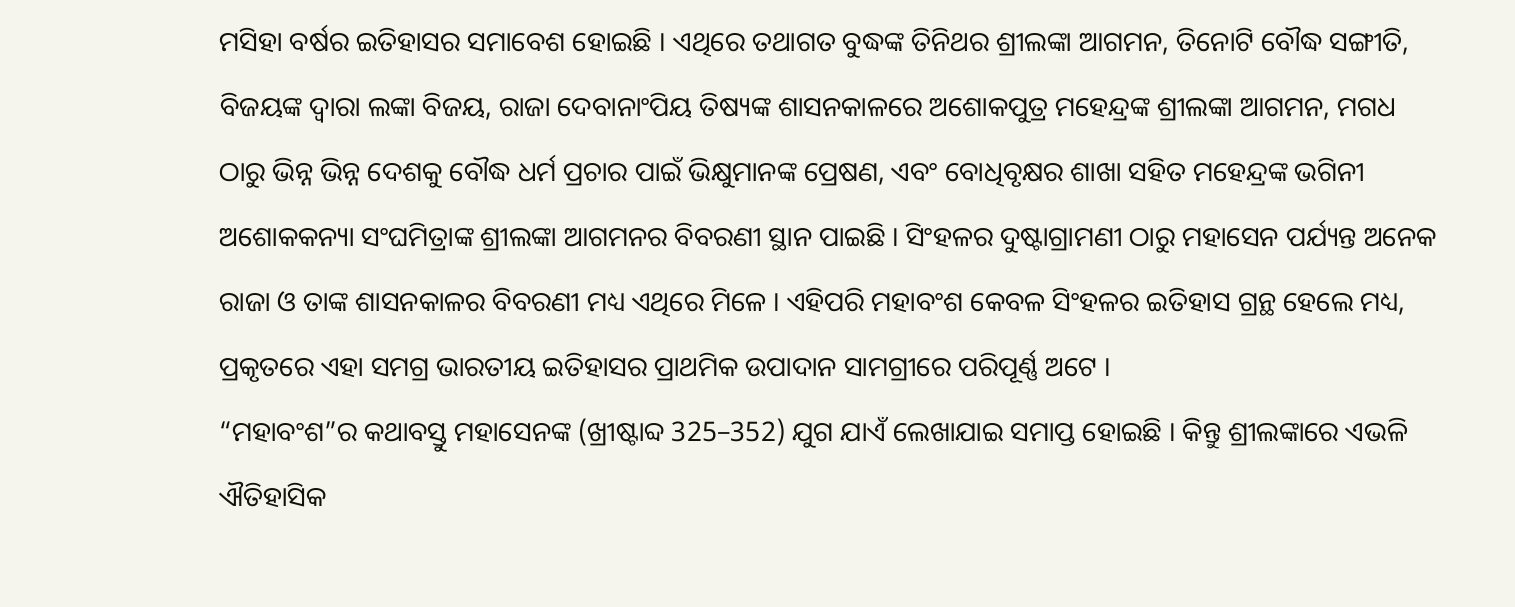ମସିହା ବର୍ଷର ଇତିହାସର ସମାବେଶ ହୋଇଛି । ଏଥିରେ ତଥାଗତ ବୁଦ୍ଧଙ୍କ ତିନିଥର ଶ୍ରୀଲଙ୍କା ଆଗମନ, ତିନୋଟି ବୌଦ୍ଧ ସଙ୍ଗୀତି, ବିଜୟଙ୍କ ଦ୍ୱାରା ଲଙ୍କା ବିଜୟ, ରାଜା ଦେବାନାଂପିୟ ତିଷ୍ୟଙ୍କ ଶାସନକାଳରେ ଅଶୋକପୁତ୍ର ମହେନ୍ଦ୍ରଙ୍କ ଶ୍ରୀଲଙ୍କା ଆଗମନ, ମଗଧ ଠାରୁ ଭିନ୍ନ ଭିନ୍ନ ଦେଶକୁ ବୌଦ୍ଧ ଧର୍ମ ପ୍ରଚାର ପାଇଁ ଭିକ୍ଷୁମାନଙ୍କ ପ୍ରେଷଣ, ଏବଂ ବୋଧିବୃକ୍ଷର ଶାଖା ସହିତ ମହେନ୍ଦ୍ରଙ୍କ ଭଗିନୀ ଅଶୋକକନ୍ୟା ସଂଘମିତ୍ରାଙ୍କ ଶ୍ରୀଲଙ୍କା ଆଗମନର ବିବରଣୀ ସ୍ଥାନ ପାଇଛି । ସିଂହଳର ଦୁଷ୍ଟାଗ୍ରାମଣୀ ଠାରୁ ମହାସେନ ପର୍ଯ୍ୟନ୍ତ ଅନେକ ରାଜା ଓ ତାଙ୍କ ଶାସନକାଳର ବିବରଣୀ ମଧ୍ୟ ଏଥିରେ ମିଳେ । ଏହିପରି ମହାବଂଶ କେବଳ ସିଂହଳର ଇତିହାସ ଗ୍ରନ୍ଥ ହେଲେ ମଧ୍ୟ, ପ୍ରକୃତରେ ଏହା ସମଗ୍ର ଭାରତୀୟ ଇତିହାସର ପ୍ରାଥମିକ ଉପାଦାନ ସାମଗ୍ରୀରେ ପରିପୂର୍ଣ୍ଣ ଅଟେ ।
“ମହାବଂଶ”ର କଥାବସ୍ତୁ ମହାସେନଙ୍କ (ଖ୍ରୀଷ୍ଟାବ୍ଦ 325–352) ଯୁଗ ଯାଏଁ ଲେଖାଯାଇ ସମାପ୍ତ ହୋଇଛି । କିନ୍ତୁ ଶ୍ରୀଲଙ୍କାରେ ଏଭଳି ଐତିହାସିକ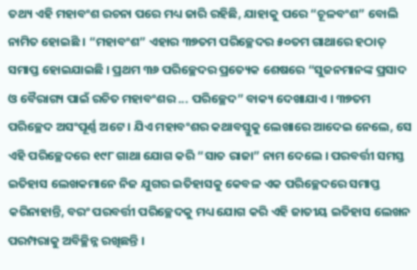ତଥ୍ୟ ଏହି ମହାବଂଶ ରଚନା ପରେ ମଧ୍ୟ ଜାରି ରହିଛି, ଯାହାକୁ ପରେ “ଚୂଳବଂଶ” ବୋଲି ନାମିତ ହୋଇଛି । “ମହାବଂଶ” ଏହାର ୩୭ତମ ପରିଚ୍ଛେଦର ୫୦ତମ ଗାଥାରେ ହଠାତ୍ ସମାପ୍ତ ହୋଇଯାଇଛି । ପ୍ରଥମ ୩୬ ପରିଚ୍ଛେଦର ପ୍ରତ୍ୟେକ ଶେଷରେ “ସୁଜନମାନଙ୍କ ପ୍ରସାଦ ଓ ବୈରାଗ୍ୟ ପାଇଁ ରଚିତ ମହାବଂଶର ... ପରିଚ୍ଛେଦ” ବାକ୍ୟ ଦେଖାଯାଏ । ୩୭ତମ ପରିଚ୍ଛେଦ ଅସଂପୂର୍ଣ୍ଣ ଅଟେ । ଯିଏ ମହାବଂଶର କଥାବସ୍ତୁକୁ ଲେଖାରେ ଆଦେଇ ନେଲେ, ସେ ଏହି ପରିଚ୍ଛେଦରେ ୧୯୮ ଗାଥା ଯୋଗ କରି “ସାତ ରାଜା” ନାମ ଦେଲେ । ପରବର୍ତ୍ତୀ ସମସ୍ତ ଇତିହାସ ଲେଖକମାନେ ନିଜ ଯୁଗର ଇତିହାସକୁ କେବଳ ଏକ ପରିଚ୍ଛେଦରେ ସମାପ୍ତ କରିନାହାନ୍ତି, ବରଂ ପରବର୍ତ୍ତୀ ପରିଚ୍ଛେଦକୁ ମଧ୍ୟ ଯୋଗ କରି ଏହି ଜାତୀୟ ଇତିହାସ ଲେଖନ ପରମ୍ପରାକୁ ଅବିଚ୍ଛିନ୍ନ ରଖିଛନ୍ତି ।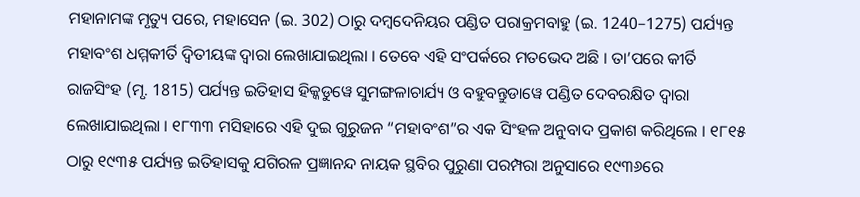ମହାନାମଙ୍କ ମୃତ୍ୟୁ ପରେ, ମହାସେନ (ଇ. 302) ଠାରୁ ଦମ୍ବଦେନିୟର ପଣ୍ଡିତ ପରାକ୍ରମବାହୁ (ଇ. 1240–1275) ପର୍ଯ୍ୟନ୍ତ ମହାବଂଶ ଧମ୍ମକୀର୍ତି ଦ୍ୱିତୀୟଙ୍କ ଦ୍ୱାରା ଲେଖାଯାଇଥିଲା । ତେବେ ଏହି ସଂପର୍କରେ ମତଭେଦ ଅଛି । ତା’ପରେ କୀର୍ତି ରାଜସିଂହ (ମୃ. 1815) ପର୍ଯ୍ୟନ୍ତ ଇତିହାସ ହିକ୍କଡୁୱେ ସୁମଙ୍ଗଳାଚାର୍ଯ୍ୟ ଓ ବହୁବନ୍ତୁଡାୱେ ପଣ୍ଡିତ ଦେବରକ୍ଷିତ ଦ୍ୱାରା ଲେଖାଯାଇଥିଲା । ୧୮୩୩ ମସିହାରେ ଏହି ଦୁଇ ଗୁରୁଜନ “ମହାବଂଶ”ର ଏକ ସିଂହଳ ଅନୁବାଦ ପ୍ରକାଶ କରିଥିଲେ । ୧୮୧୫ ଠାରୁ ୧୯୩୫ ପର୍ଯ୍ୟନ୍ତ ଇତିହାସକୁ ଯଗିରଳ ପ୍ରଜ୍ଞାନନ୍ଦ ନାୟକ ସ୍ଥବିର ପୁରୁଣା ପରମ୍ପରା ଅନୁସାରେ ୧୯୩୬ରେ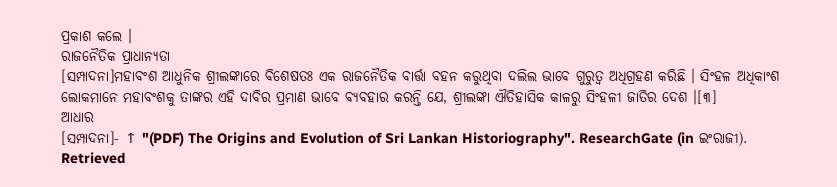ପ୍ରକାଶ କଲେ ।
ରାଜନୈତିକ ପ୍ରାଧାନ୍ୟତା
[ସମ୍ପାଦନା]ମହାବଂଶ ଆଧୁନିକ ଶ୍ରୀଲଙ୍କାରେ ବିଶେଷତଃ ଏକ ରାଜନୈତିକ ବାର୍ତ୍ତା ବହନ କରୁଥିବା ଦଲିଲ ଭାବେ ଗୁରୁତ୍ୱ ଅଧିଗ୍ରହଣ କରିଛି । ସିଂହଳ ଅଧିକାଂଶ ଲୋକମାନେ ମହାବଂଶକୁ ତାଙ୍କର ଏହି ଦାବିର ପ୍ରମାଣ ଭାବେ ବ୍ୟବହାର କରନ୍ତି ଯେ, ଶ୍ରୀଲଙ୍କା ଐତିହାସିକ କାଳରୁ ସିଂହଳୀ ଜାତିର ଦେଶ ।[୩]
ଆଧାର
[ସମ୍ପାଦନା]- ↑ "(PDF) The Origins and Evolution of Sri Lankan Historiography". ResearchGate (in ଇଂରାଜୀ). Retrieved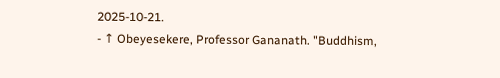2025-10-21.
- ↑ Obeyesekere, Professor Gananath. "Buddhism,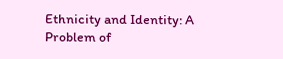Ethnicity and Identity: A Problem of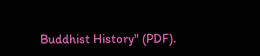Buddhist History" (PDF).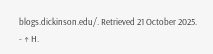blogs.dickinson.edu/. Retrieved 21 October 2025.
- ↑ H.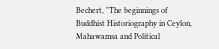Bechert, "The beginnings of Buddhist Historiography in Ceylon, Mahawamsa and Political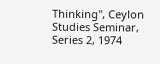Thinking", Ceylon Studies Seminar, Series 2, 1974